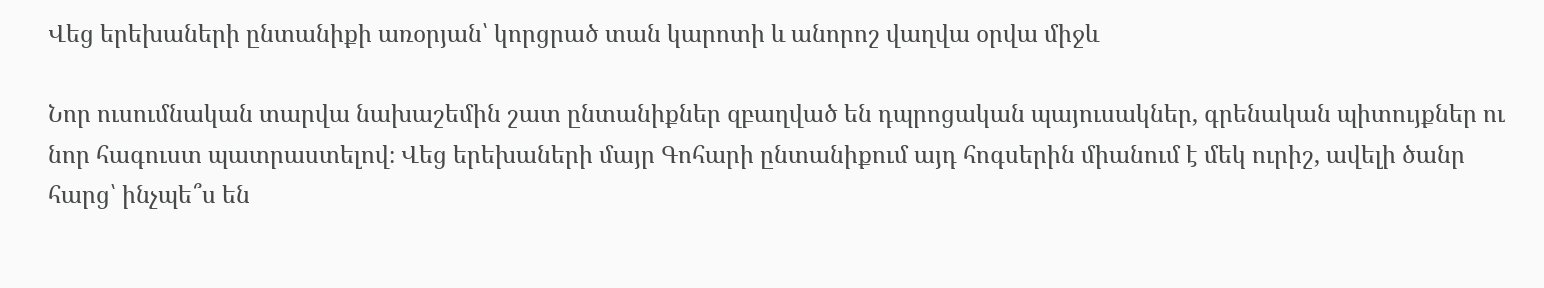Վեց երեխաների ընտանիքի առօրյան՝ կորցրած տան կարոտի և անորոշ վաղվա օրվա միջև

Նոր ուսումնական տարվա նախաշեմին շատ ընտանիքներ զբաղված են դպրոցական պայուսակներ, գրենական պիտույքներ ու նոր հագուստ պատրաստելով։ Վեց երեխաների մայր Գոհարի ընտանիքում այդ հոգսերին միանում է մեկ ուրիշ, ավելի ծանր հարց՝ ինչպե՞ս են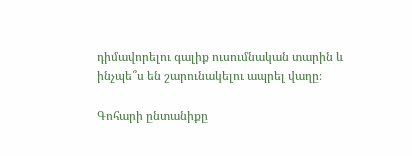դիմավորելու գալիք ուսումնական տարին և ինչպե՞ս են շարունակելու ապրել վաղը։

Գոհարի ընտանիքը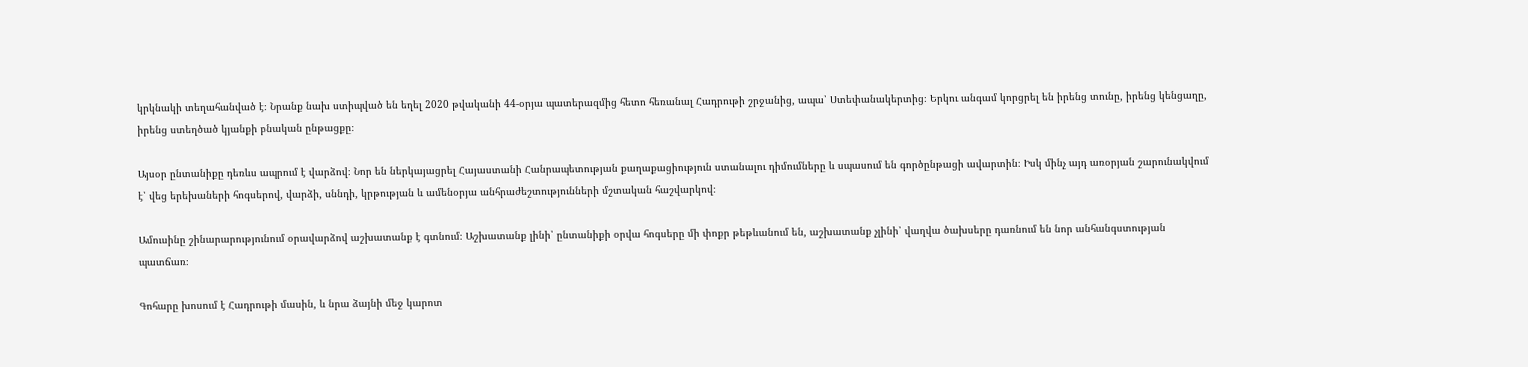կրկնակի տեղահանված է։ Նրանք նախ ստիպված են եղել 2020 թվականի 44-օրյա պատերազմից հետո հեռանալ Հադրութի շրջանից, ապա՝ Ստեփանակերտից։ Երկու անգամ կորցրել են իրենց տունը, իրենց կենցաղը, իրենց ստեղծած կյանքի բնական ընթացքը։

Այսօր ընտանիքը դեռևս ապրում է վարձով։ Նոր են ներկայացրել Հայաստանի Հանրապետության քաղաքացիություն ստանալու դիմումները և սպասում են գործընթացի ավարտին։ Իսկ մինչ այդ առօրյան շարունակվում է՝ վեց երեխաների հոգսերով, վարձի, սննդի, կրթության և ամենօրյա անհրաժեշտությունների մշտական հաշվարկով։

Ամուսինը շինարարությունում օրավարձով աշխատանք է գտնում։ Աշխատանք լինի՝ ընտանիքի օրվա հոգսերը մի փոքր թեթևանում են, աշխատանք չլինի՝ վաղվա ծախսերը դառնում են նոր անհանգստության պատճառ։

Գոհարը խոսում է Հադրութի մասին, և նրա ձայնի մեջ կարոտ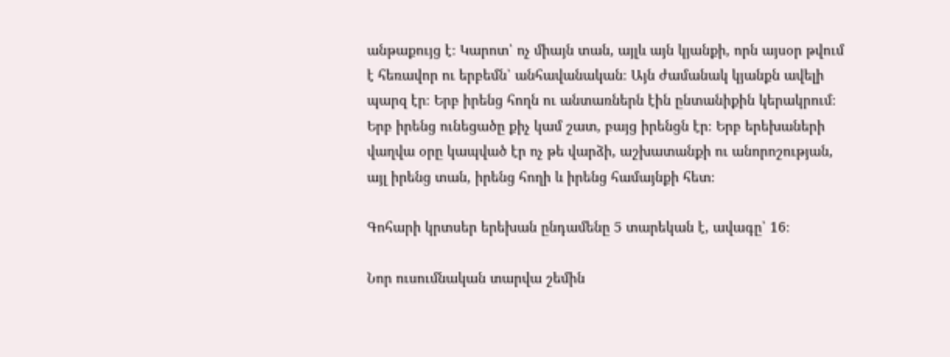անթաքույց է։ Կարոտ՝ ոչ միայն տան, այլև այն կյանքի, որն այսօր թվում է հեռավոր ու երբեմն՝ անհավանական։ Այն ժամանակ կյանքն ավելի պարզ էր։ Երբ իրենց հողն ու անտառներն էին ընտանիքին կերակրում։ Երբ իրենց ունեցածը քիչ կամ շատ, բայց իրենցն էր։ Երբ երեխաների վաղվա օրը կապված էր ոչ թե վարձի, աշխատանքի ու անորոշության, այլ իրենց տան, իրենց հողի և իրենց համայնքի հետ։

Գոհարի կրտսեր երեխան ընդամենը 5 տարեկան է, ավագը՝ 16։

Նոր ուսումնական տարվա շեմին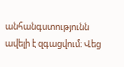անհանգստությունն ավելի է զգացվում։ Վեց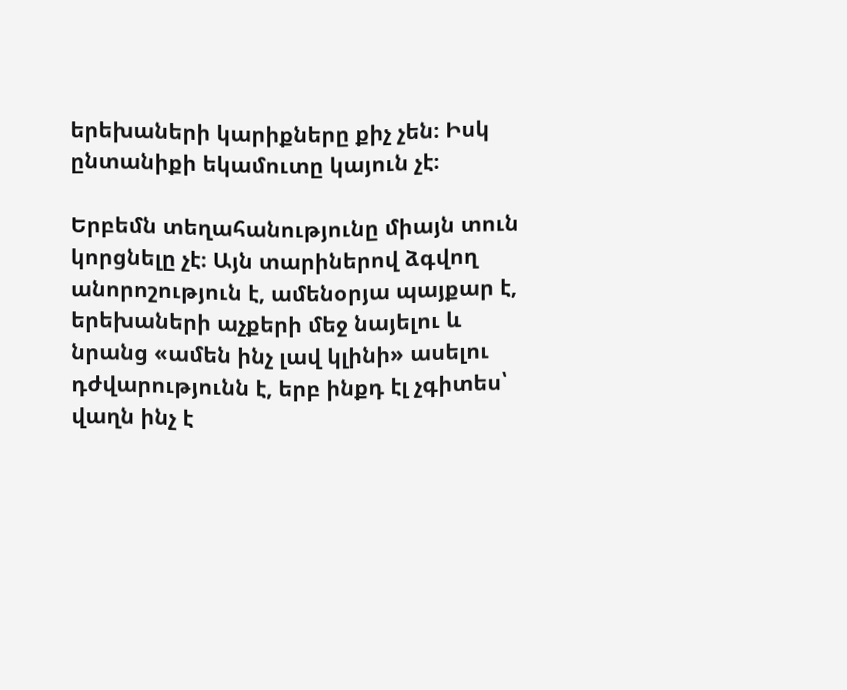երեխաների կարիքները քիչ չեն։ Իսկ ընտանիքի եկամուտը կայուն չէ։

Երբեմն տեղահանությունը միայն տուն կորցնելը չէ։ Այն տարիներով ձգվող անորոշություն է, ամենօրյա պայքար է, երեխաների աչքերի մեջ նայելու և նրանց «ամեն ինչ լավ կլինի» ասելու դժվարությունն է, երբ ինքդ էլ չգիտես՝ վաղն ինչ է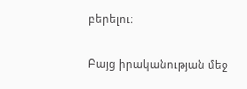բերելու։

Բայց իրականության մեջ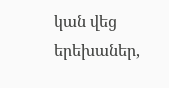կան վեց երեխաներ,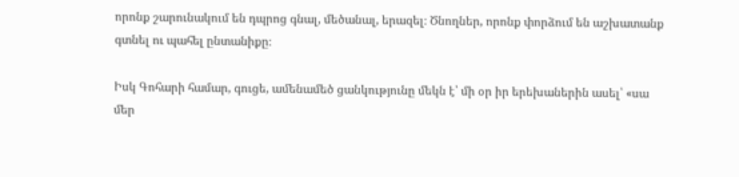որոնք շարունակում են դպրոց գնալ, մեծանալ, երազել։ Ծնողներ, որոնք փորձում են աշխատանք գտնել ու պահել ընտանիքը։

Իսկ Գոհարի համար, գուցե, ամենամեծ ցանկությունը մեկն է՝ մի օր իր երեխաներին ասել՝ «սա մեր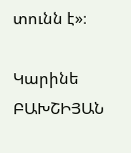տունն է»։

Կարինե ԲԱԽՇԻՅԱՆ